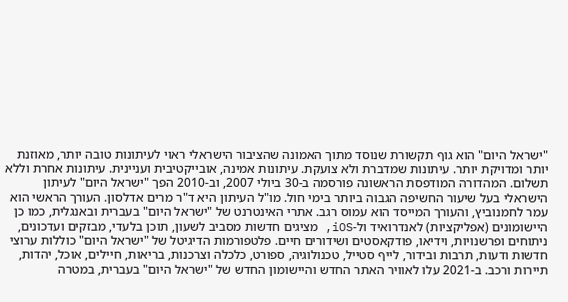"ישראל היום" הוא גוף תקשורת שנוסד מתוך האמונה שהציבור הישראלי ראוי לעיתונות טובה יותר, מאוזנת יותר ומדויקת יותר. עיתונות שמדברת ולא צועקת. עיתונות אמינה, אובייקטיבית ועניינית. עיתונות אחרת וללא תשלום. המהדורה המודפסת הראשונה פורסמה ב-30 ביולי 2007, וב-2010 הפך "ישראל היום" לעיתון הישראלי בעל שיעור החשיפה הגבוה ביותר בימי חול. מו"ל העיתון היא ד"ר מרים אדלסון. העורך הראשי הוא עמר לחמנוביץ, והעורך המייסד הוא עמוס רגב. אתרי האינטרנט של "ישראל היום" בעברית ובאנגלית, כמו כן היישומונים (אפליקציות) לאנדרואיד ול-iOS, מציגים חדשות מסביב לשעון, תוכן בלעדי, מבזקים ועדכונים, ניתוחים ופרשנויות, וידיאו, פודקאסטים ושידורים חיים. פלטפורמות הדיגיטל של "ישראל היום" כוללות ערוצי חדשות ודעות, תרבות ובידור, לייף סטייל, טכנולוגיה, ספורט, כלכלה וצרכנות, בריאות, חיילים, אוכל, יהדות, תיירות ורכב. ב-2021 עלו לאוויר האתר החדש והיישומון החדש של "ישראל היום" בעברית, במטרה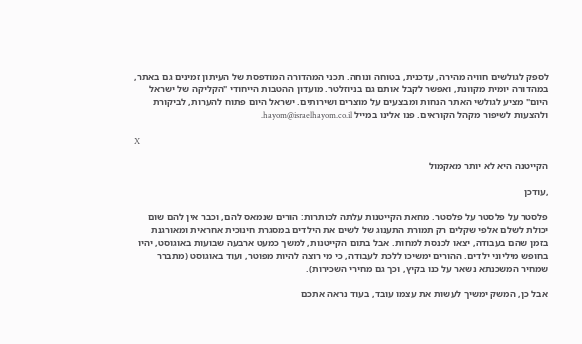לספק לגולשים חוויה מהירה, עדכנית, בטוחה ונוחה. תכני המהדורה המודפסת של העיתון זמינים גם באתר, במהדורה יומית מקוונת, ואפשר לקבל אותם גם בניוזלטר. מועדון ההטבות הייחודי "הקליקה של ישראל היום" מציע לגולשי האתר הנחות ומבצעים על מוצרים ושירותים. ישראל היום פתוח להערות, לביקורת ולהצעות לשיפור מקהל הקוראים. פנו אלינו במייל hayom@israelhayom.co.il.

X

הקייטנה היא לא יותר מאקמול

,עודכן

פלסטר על פלסטר על פלסטר. מחאת הקייטנות עלתה לכותרות: הורים שנמאס להם, וכבר אין להם שום יכולת לשלם אלפי שקלים רק תמורת התענוג של לשים את הילדים במסגרת חינוכית אחראית ומאורגנת בזמן שהם בעבודה, יצאו לכנסת למחות. אבל בתום הקייטנות, למשך כמעט ארבעה שבועות באוגוסט, יהיו בחופש מיליוני ילדים. ההורים ימשיכו ללכת לעבודה, כי מי רוצה להיות מפוטר, ועוד באוגוסט (מתברר שמחיר המשכנתא נשאר על כנו בקיץ, וכך גם מחירי השכירות).

אבל כן, המשק ימשיך לעשות את עצמו עובד, בעוד נראה אתכם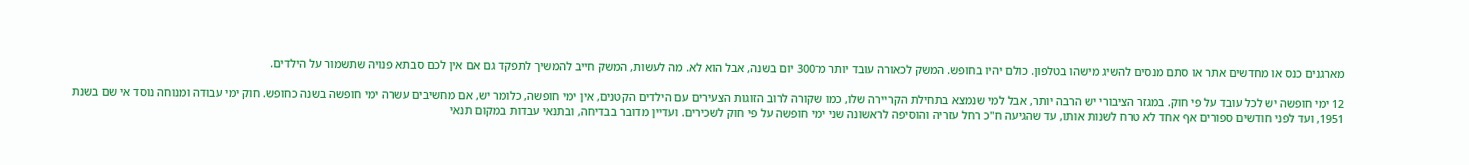מארגנים כנס או מחדשים אתר או סתם מנסים להשיג מישהו בטלפון. כולם יהיו בחופש. המשק לכאורה עובד יותר מ־300 יום בשנה, אבל הוא לא. מה לעשות, המשק חייב להמשיך לתפקד גם אם אין לכם סבתא פנויה שתשמור על הילדים.

12 ימי חופשה יש לכל עובד על פי חוק. במגזר הציבורי יש הרבה יותר, אבל למי שנמצא בתחילת הקריירה שלו, כמו שקורה לרוב הזוגות הצעירים עם הילדים הקטנים, אין ימי חופשה, כלומר יש, אם מחשיבים עשרה ימי חופשה בשנה כחופש. חוק ימי עבודה ומנוחה נוסד אי שם בשנת 1951, ועד לפני חודשים ספורים אף אחד לא טרח לשנות אותו, עד שהגיעה ח"כ רחל עזריה והוסיפה לראשונה שני ימי חופשה על פי חוק לשכירים. ועדיין מדובר בבדיחה, ובתנאי עבדות במקום תנאי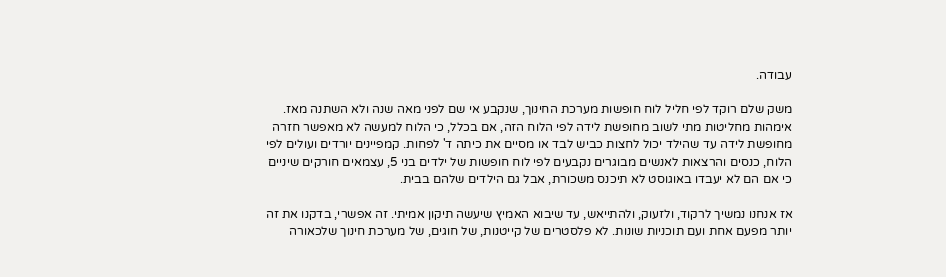עבודה.

משק שלם רוקד לפי חליל לוח חופשות מערכת החינוך, שנקבע אי שם לפני מאה שנה ולא השתנה מאז. אימהות מחליטות מתי לשוב מחופשת לידה לפי הלוח הזה, אם בכלל, כי הלוח למעשה לא מאפשר חזרה מחופשת לידה עד שהילד יכול לחצות כביש לבד או מסיים את כיתה ד' לפחות. קמפיינים יורדים ועולים לפי הלוח, כנסים והרצאות לאנשים מבוגרים נקבעים לפי לוח חופשות של ילדים בני 5, עצמאים חורקים שיניים כי אם הם לא יעבדו באוגוסט לא תיכנס משכורת, אבל גם הילדים שלהם בבית.

אז אנחנו נמשיך לרקוד, ולזעוק, ולהתייאש, עד שיבוא האמיץ שיעשה תיקון אמיתי. זה אפשרי, בדקנו את זה יותר מפעם אחת ועם תוכניות שונות. לא פלסטרים של קייטנות, של חוגים, של מערכת חינוך שלכאורה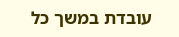עובדת במשך כל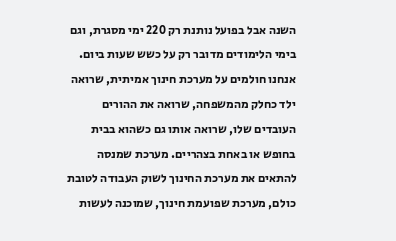השנה אבל בפועל נותנת רק 220 ימי מסגרת, וגם בימי הלימודים מדובר רק על כשש שעות ביום. אנחנו חולמים על מערכת חינוך אמיתית, שרואה ילד כחלק מהמשפחה, שרואה את ההורים העובדים שלו, שרואה אותו גם כשהוא בבית בחופש או באחת בצהריים. מערכת שמנסה להתאים את מערכת החינוך לשוק העבודה לטובת כולם, מערכת שפועמת חינוך, שמוכנה לעשות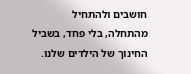חושבים ולהתחיל מהתחלה, בלי פחד, בשביל החינוך של הילדים שלנו.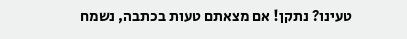טעינו? נתקן! אם מצאתם טעות בכתבה, נשמח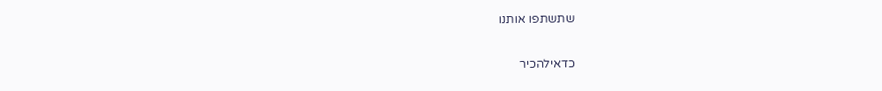שתשתפו אותנו

כדאילהכיר